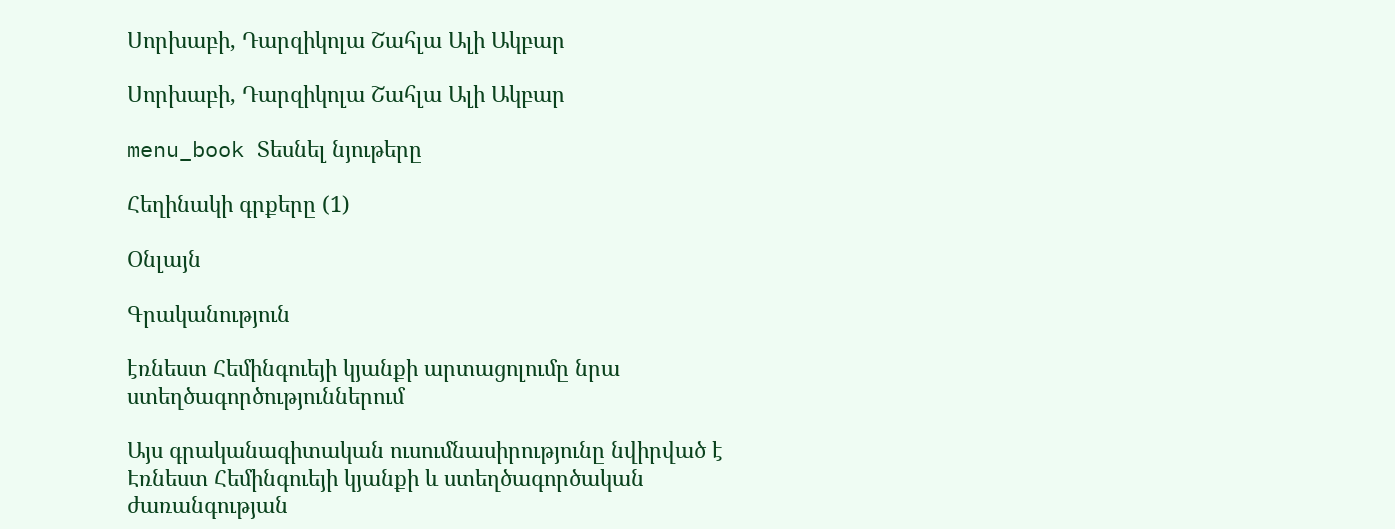Սորխաբի, Դարզիկոլա Շահլա Ալի Ակբար

Սորխաբի, Դարզիկոլա Շահլա Ալի Ակբար

menu_book Տեսնել նյութերը

Հեղինակի գրքերը (1)

Օնլայն

Գրականություն

էռնեստ Հեմինգուեյի կյանքի արտացոլումը նրա ստեղծագործություններում

Այս գրականագիտական ուսումնասիրությունը նվիրված է Էռնեստ Հեմինգուեյի կյանքի և ստեղծագործական ժառանգության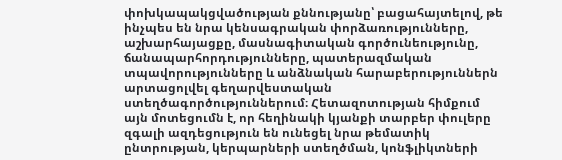փոխկապակցվածության քննությանը՝ բացահայտելով, թե ինչպես են նրա կենսագրական փորձառությունները, աշխարհայացքը, մասնագիտական գործունեությունը, ճանապարհորդությունները, պատերազմական տպավորությունները և անձնական հարաբերություններն արտացոլվել գեղարվեստական ստեղծագործություններում։ Հետազոտության հիմքում այն մոտեցումն է, որ հեղինակի կյանքի տարբեր փուլերը զգալի ազդեցություն են ունեցել նրա թեմատիկ ընտրության, կերպարների ստեղծման, կոնֆլիկտների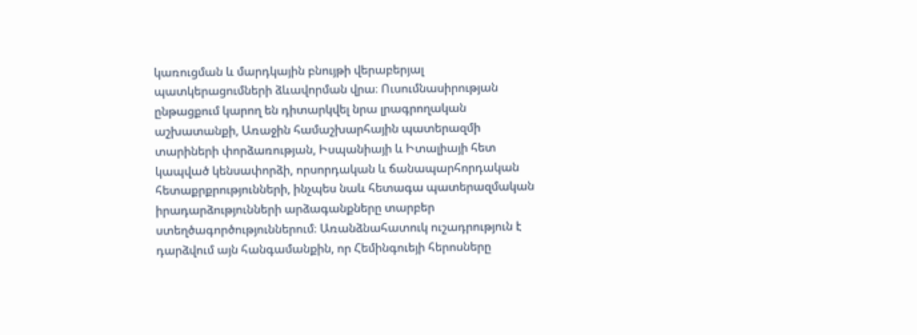կառուցման և մարդկային բնույթի վերաբերյալ պատկերացումների ձևավորման վրա։ Ուսումնասիրության ընթացքում կարող են դիտարկվել նրա լրագրողական աշխատանքի, Առաջին համաշխարհային պատերազմի տարիների փորձառության, Իսպանիայի և Իտալիայի հետ կապված կենսափորձի, որսորդական և ճանապարհորդական հետաքրքրությունների, ինչպես նաև հետագա պատերազմական իրադարձությունների արձագանքները տարբեր ստեղծագործություններում։ Առանձնահատուկ ուշադրություն է դարձվում այն հանգամանքին, որ Հեմինգուեյի հերոսները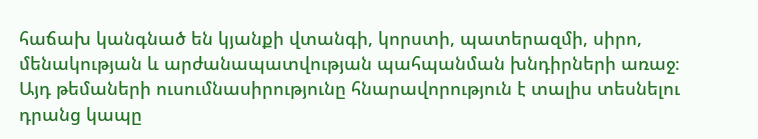հաճախ կանգնած են կյանքի վտանգի, կորստի, պատերազմի, սիրո, մենակության և արժանապատվության պահպանման խնդիրների առաջ։ Այդ թեմաների ուսումնասիրությունը հնարավորություն է տալիս տեսնելու դրանց կապը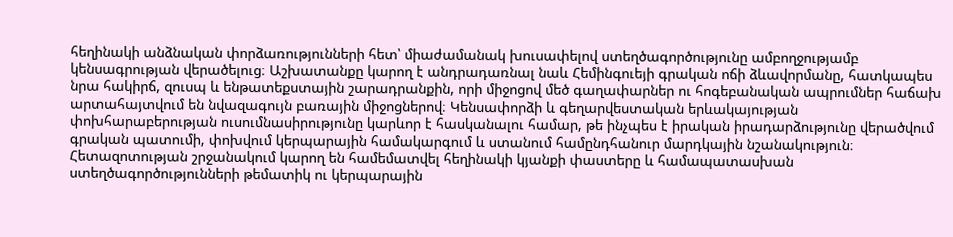հեղինակի անձնական փորձառությունների հետ՝ միաժամանակ խուսափելով ստեղծագործությունը ամբողջությամբ կենսագրության վերածելուց։ Աշխատանքը կարող է անդրադառնալ նաև Հեմինգուեյի գրական ոճի ձևավորմանը, հատկապես նրա հակիրճ, զուսպ և ենթատեքստային շարադրանքին, որի միջոցով մեծ գաղափարներ ու հոգեբանական ապրումներ հաճախ արտահայտվում են նվազագույն բառային միջոցներով։ Կենսափորձի և գեղարվեստական երևակայության փոխհարաբերության ուսումնասիրությունը կարևոր է հասկանալու համար, թե ինչպես է իրական իրադարձությունը վերածվում գրական պատումի, փոխվում կերպարային համակարգում և ստանում համընդհանուր մարդկային նշանակություն։ Հետազոտության շրջանակում կարող են համեմատվել հեղինակի կյանքի փաստերը և համապատասխան ստեղծագործությունների թեմատիկ ու կերպարային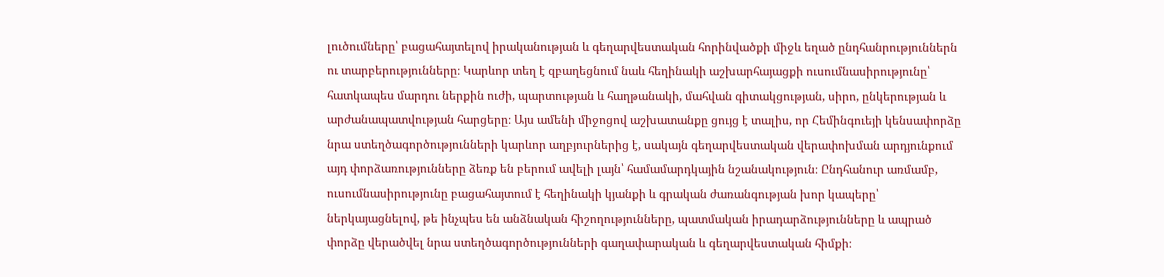լուծումները՝ բացահայտելով իրականության և գեղարվեստական հորինվածքի միջև եղած ընդհանրություններն ու տարբերությունները։ Կարևոր տեղ է զբաղեցնում նաև հեղինակի աշխարհայացքի ուսումնասիրությունը՝ հատկապես մարդու ներքին ուժի, պարտության և հաղթանակի, մահվան գիտակցության, սիրո, ընկերության և արժանապատվության հարցերը։ Այս ամենի միջոցով աշխատանքը ցույց է տալիս, որ Հեմինգուեյի կենսափորձը նրա ստեղծագործությունների կարևոր աղբյուրներից է, սակայն գեղարվեստական վերափոխման արդյունքում այդ փորձառությունները ձեռք են բերում ավելի լայն՝ համամարդկային նշանակություն։ Ընդհանուր առմամբ, ուսումնասիրությունը բացահայտում է հեղինակի կյանքի և գրական ժառանգության խոր կապերը՝ ներկայացնելով, թե ինչպես են անձնական հիշողությունները, պատմական իրադարձությունները և ապրած փորձը վերածվել նրա ստեղծագործությունների գաղափարական և գեղարվեստական հիմքի։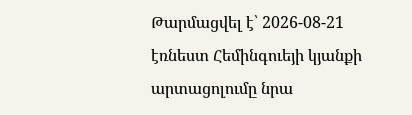Թարմացվել է՝ 2026-08-21
էռնեստ Հեմինգուեյի կյանքի արտացոլումը նրա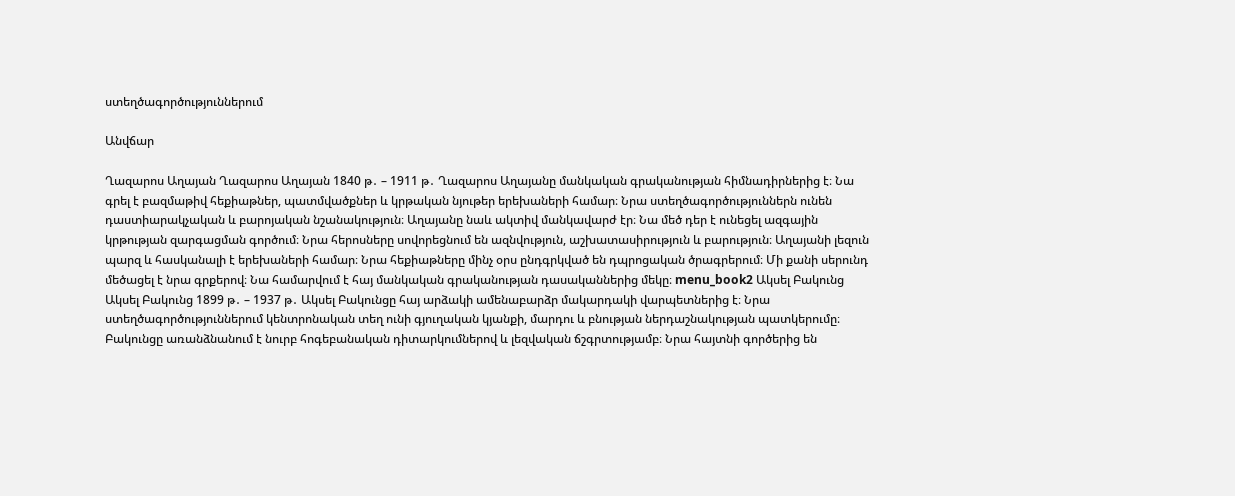ստեղծագործություններում

Անվճար

Ղազարոս Աղայան Ղազարոս Աղայան 1840 թ․ – 1911 թ․ Ղազարոս Աղայանը մանկական գրականության հիմնադիրներից է։ Նա գրել է բազմաթիվ հեքիաթներ, պատմվածքներ և կրթական նյութեր երեխաների համար։ Նրա ստեղծագործություններն ունեն դաստիարակչական և բարոյական նշանակություն։ Աղայանը նաև ակտիվ մանկավարժ էր։ Նա մեծ դեր է ունեցել ազգային կրթության զարգացման գործում։ Նրա հերոսները սովորեցնում են ազնվություն, աշխատասիրություն և բարություն։ Աղայանի լեզուն պարզ և հասկանալի է երեխաների համար։ Նրա հեքիաթները մինչ օրս ընդգրկված են դպրոցական ծրագրերում։ Մի քանի սերունդ մեծացել է նրա գրքերով։ Նա համարվում է հայ մանկական գրականության դասականներից մեկը։ menu_book2 Ակսել Բակունց Ակսել Բակունց 1899 թ․ – 1937 թ․ Ակսել Բակունցը հայ արձակի ամենաբարձր մակարդակի վարպետներից է։ Նրա ստեղծագործություններում կենտրոնական տեղ ունի գյուղական կյանքի, մարդու և բնության ներդաշնակության պատկերումը։ Բակունցը առանձնանում է նուրբ հոգեբանական դիտարկումներով և լեզվական ճշգրտությամբ։ Նրա հայտնի գործերից են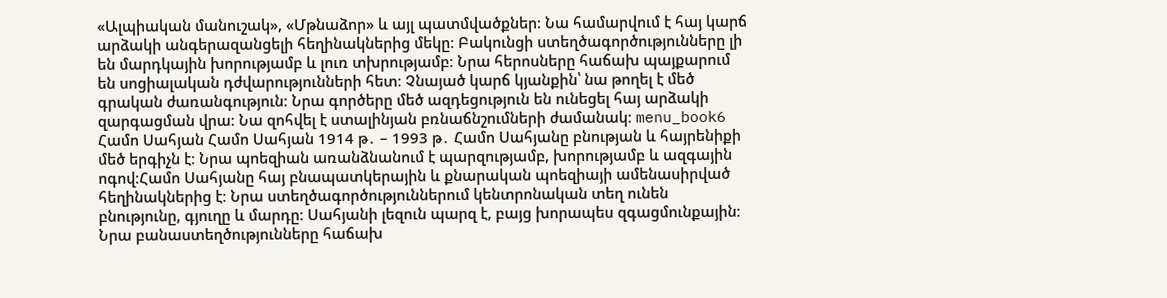«Ալպիական մանուշակ», «Մթնաձոր» և այլ պատմվածքներ։ Նա համարվում է հայ կարճ արձակի անգերազանցելի հեղինակներից մեկը։ Բակունցի ստեղծագործությունները լի են մարդկային խորությամբ և լուռ տխրությամբ։ Նրա հերոսները հաճախ պայքարում են սոցիալական դժվարությունների հետ։ Չնայած կարճ կյանքին՝ նա թողել է մեծ գրական ժառանգություն։ Նրա գործերը մեծ ազդեցություն են ունեցել հայ արձակի զարգացման վրա։ Նա զոհվել է ստալինյան բռնաճնշումների ժամանակ։ menu_book6 Համո Սահյան Համո Սահյան 1914 թ․ – 1993 թ․ Համո Սահյանը բնության և հայրենիքի մեծ երգիչն է։ Նրա պոեզիան առանձնանում է պարզությամբ, խորությամբ և ազգային ոգով։Համո Սահյանը հայ բնապատկերային և քնարական պոեզիայի ամենասիրված հեղինակներից է։ Նրա ստեղծագործություններում կենտրոնական տեղ ունեն բնությունը, գյուղը և մարդը։ Սահյանի լեզուն պարզ է, բայց խորապես զգացմունքային։ Նրա բանաստեղծությունները հաճախ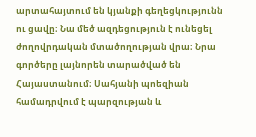արտահայտում են կյանքի գեղեցկությունն ու ցավը։ Նա մեծ ազդեցություն է ունեցել ժողովրդական մտածողության վրա։ Նրա գործերը լայնորեն տարածված են Հայաստանում։ Սահյանի պոեզիան համադրվում է պարզության և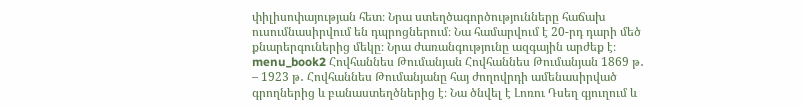փիլիսոփայության հետ։ Նրա ստեղծագործությունները հաճախ ուսումնասիրվում են դպրոցներում։ Նա համարվում է 20-րդ դարի մեծ քնարերգուներից մեկը։ Նրա ժառանգությունը ազգային արժեք է։ menu_book2 Հովհաննես Թումանյան Հովհաննես Թումանյան 1869 թ․ – 1923 թ․ Հովհաննես Թումանյանը հայ ժողովրդի ամենասիրված գրողներից և բանաստեղծներից է։ Նա ծնվել է Լոռու Դսեղ գյուղում և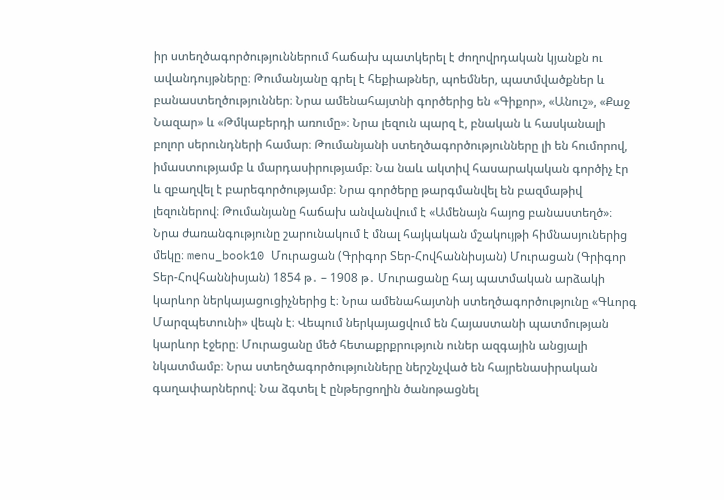իր ստեղծագործություններում հաճախ պատկերել է ժողովրդական կյանքն ու ավանդույթները։ Թումանյանը գրել է հեքիաթներ, պոեմներ, պատմվածքներ և բանաստեղծություններ։ Նրա ամենահայտնի գործերից են «Գիքոր», «Անուշ», «Քաջ Նազար» և «Թմկաբերդի առումը»։ Նրա լեզուն պարզ է, բնական և հասկանալի բոլոր սերունդների համար։ Թումանյանի ստեղծագործությունները լի են հումորով, իմաստությամբ և մարդասիրությամբ։ Նա նաև ակտիվ հասարակական գործիչ էր և զբաղվել է բարեգործությամբ։ Նրա գործերը թարգմանվել են բազմաթիվ լեզուներով։ Թումանյանը հաճախ անվանվում է «Ամենայն հայոց բանաստեղծ»։ Նրա ժառանգությունը շարունակում է մնալ հայկական մշակույթի հիմնասյուներից մեկը։ menu_book10 Մուրացան (Գրիգոր Տեր-Հովհաննիսյան) Մուրացան (Գրիգոր Տեր-Հովհաննիսյան) 1854 թ․ – 1908 թ․ Մուրացանը հայ պատմական արձակի կարևոր ներկայացուցիչներից է։ Նրա ամենահայտնի ստեղծագործությունը «Գևորգ Մարզպետունի» վեպն է։ Վեպում ներկայացվում են Հայաստանի պատմության կարևոր էջերը։ Մուրացանը մեծ հետաքրքրություն ուներ ազգային անցյալի նկատմամբ։ Նրա ստեղծագործությունները ներշնչված են հայրենասիրական գաղափարներով։ Նա ձգտել է ընթերցողին ծանոթացնել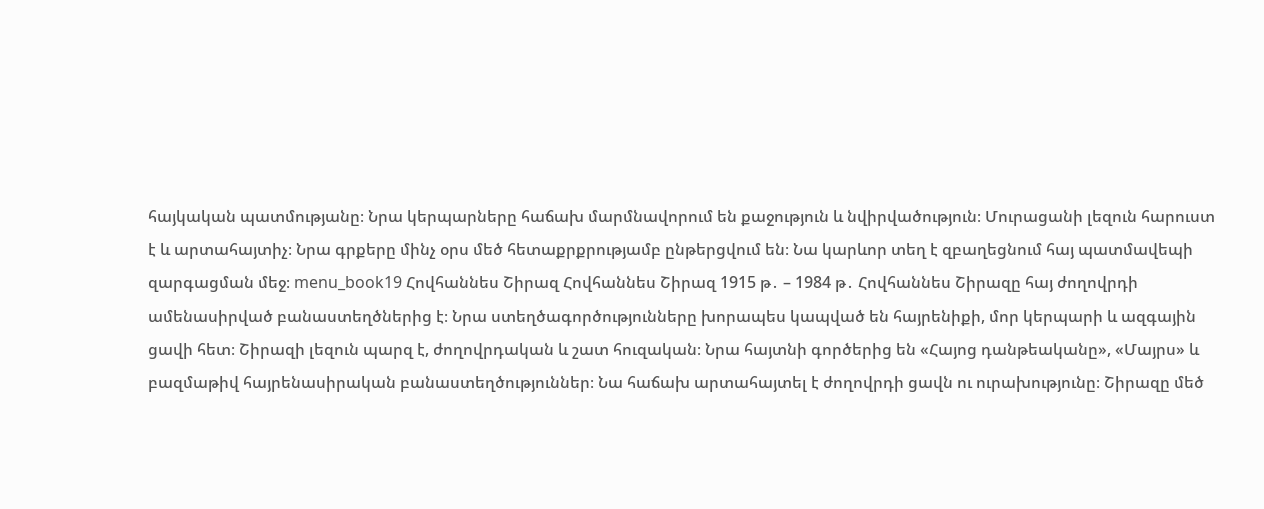հայկական պատմությանը։ Նրա կերպարները հաճախ մարմնավորում են քաջություն և նվիրվածություն։ Մուրացանի լեզուն հարուստ է և արտահայտիչ։ Նրա գրքերը մինչ օրս մեծ հետաքրքրությամբ ընթերցվում են։ Նա կարևոր տեղ է զբաղեցնում հայ պատմավեպի զարգացման մեջ։ menu_book19 Հովհաննես Շիրազ Հովհաննես Շիրազ 1915 թ․ – 1984 թ․ Հովհաննես Շիրազը հայ ժողովրդի ամենասիրված բանաստեղծներից է։ Նրա ստեղծագործությունները խորապես կապված են հայրենիքի, մոր կերպարի և ազգային ցավի հետ։ Շիրազի լեզուն պարզ է, ժողովրդական և շատ հուզական։ Նրա հայտնի գործերից են «Հայոց դանթեականը», «Մայրս» և բազմաթիվ հայրենասիրական բանաստեղծություններ։ Նա հաճախ արտահայտել է ժողովրդի ցավն ու ուրախությունը։ Շիրազը մեծ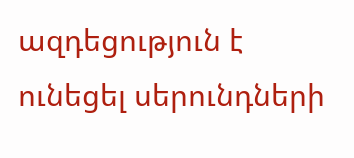ազդեցություն է ունեցել սերունդների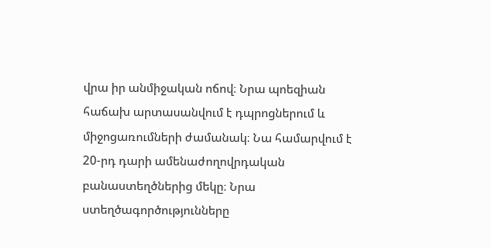վրա իր անմիջական ոճով։ Նրա պոեզիան հաճախ արտասանվում է դպրոցներում և միջոցառումների ժամանակ։ Նա համարվում է 20-րդ դարի ամենաժողովրդական բանաստեղծներից մեկը։ Նրա ստեղծագործությունները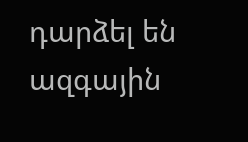դարձել են ազգային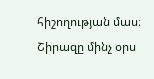հիշողության մաս։ Շիրազը մինչ օրս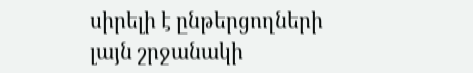սիրելի է ընթերցողների լայն շրջանակի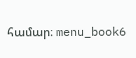համար։ menu_book6